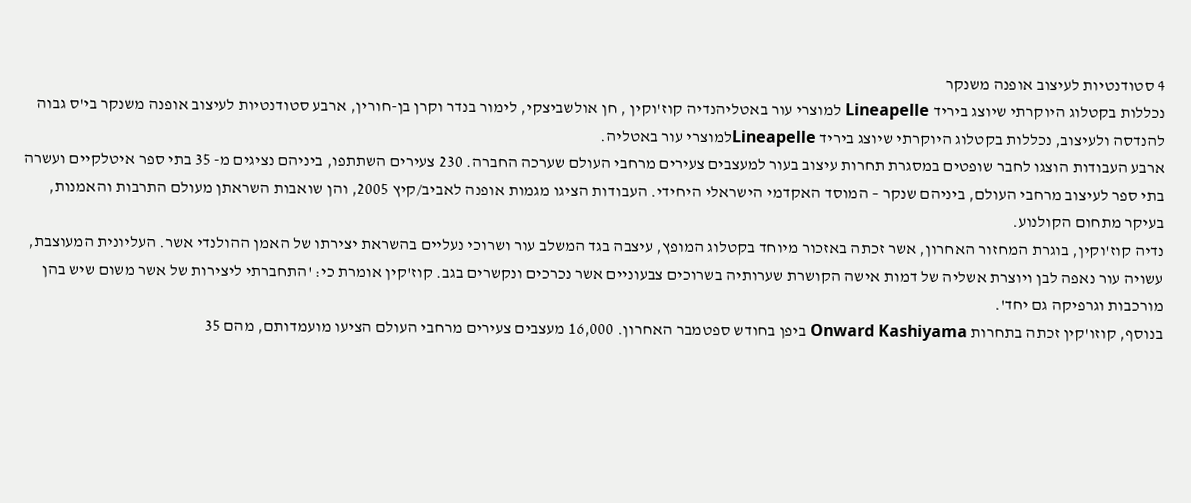4 סטודנטיות לעיצוב אופנה משנקר
נכללות בקטלוג היוקרתי שיוצג ביריד Lineapelle למוצרי עור באטליהנדיה קוז'וקין , חן אולשביצקי, לימור בנדר וקרן בן-חורין, ארבע סטודנטיות לעיצוב אופנה משנקר בי'ס גבוה להנדסה ולעיצוב, נכללות בקטלוג היוקרתי שיוצג ביריד Lineapelleלמוצרי עור באטליה.
ארבע העבודות הוצגו לחבר שופטים במסגרת תחרות עיצוב בעור למעצבים צעירים מרחבי העולם שערכה החברה. 230 צעירים השתתפו, ביניהם נציגים מ- 35 בתי ספר איטלקיים ועשרה בתי ספר לעיצוב מרחבי העולם, ביניהם שנקר – המוסד האקדמי הישראלי היחידי. העבודות הציגו מגמות אופנה לאביב/קיץ 2005, והן שואבות השראתן מעולם התרבות והאמנות, בעיקר מתחום הקולנוע.
נדיה קוז'וקין, בוגרת המחזור האחרון, אשר זכתה באזכור מיוחד בקטלוג המופץ, עיצבה בגד המשלב עור ושרוכי נעליים בהשראת יצירתו של האמן ההולנדי אשר. העליונית המעוצבת, עשויה עור נאפה לבן ויוצרת אשליה של דמות אישה הקושרת שערותיה בשרוכים צבעוניים אשר נכרכים ונקשרים בגב. קוז'קין אומרת כי: 'התחברתי ליצירות של אשר משום שיש בהן מורכבות וגרפיקה גם יחד'.
בנוסף, קוזו'קין זכתה בתחרות Onward Kashiyama ביפן בחודש ספטמבר האחרון. 16,000 מעצבים צעירים מרחבי העולם הציעו מועמדותם, מהם 35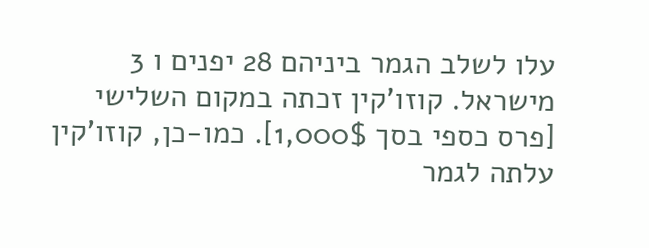עלו לשלב הגמר ביניהם 28 יפנים ו 3 מישראל. קוזו'קין זכתה במקום השלישי [פרס כספי בסך 1,000$]. כמו-כן, קוזו'קין עלתה לגמר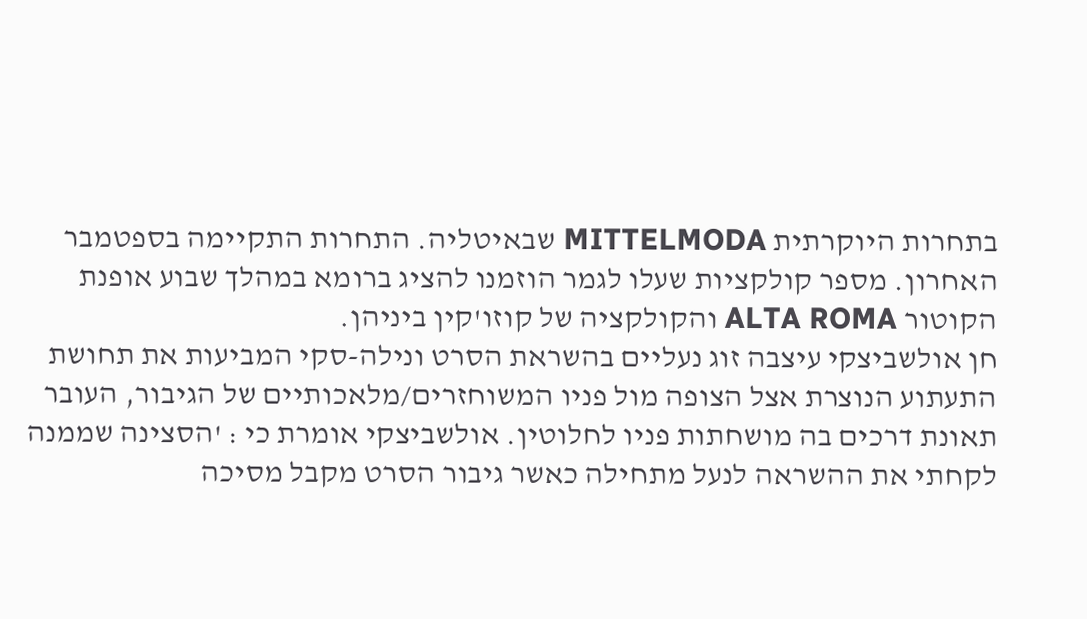בתחרות היוקרתית MITTELMODA שבאיטליה. התחרות התקיימה בספטמבר האחרון. מספר קולקציות שעלו לגמר הוזמנו להציג ברומא במהלך שבוע אופנת הקוטור ALTA ROMA והקולקציה של קוזו'קין ביניהן.
חן אולשביצקי עיצבה זוג נעליים בהשראת הסרט ונילה-סקי המביעות את תחושת התעתוע הנוצרת אצל הצופה מול פניו המשוחזרים/מלאכותיים של הגיבור, העובר תאונת דרכים בה מושחתות פניו לחלוטין. אולשביצקי אומרת כי : 'הסצינה שממנה לקחתי את ההשראה לנעל מתחילה כאשר גיבור הסרט מקבל מסיכה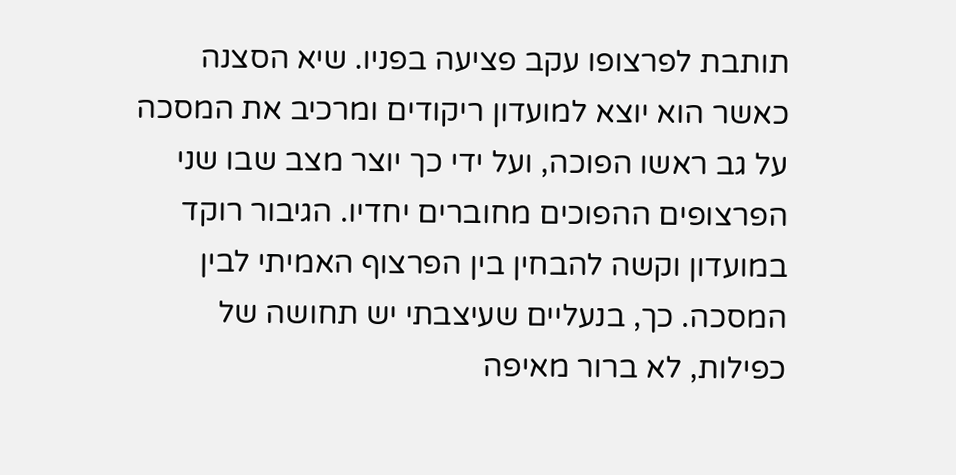תותבת לפרצופו עקב פציעה בפניו. שיא הסצנה כאשר הוא יוצא למועדון ריקודים ומרכיב את המסכה על גב ראשו הפוכה, ועל ידי כך יוצר מצב שבו שני הפרצופים ההפוכים מחוברים יחדיו. הגיבור רוקד במועדון וקשה להבחין בין הפרצוף האמיתי לבין המסכה. כך, בנעליים שעיצבתי יש תחושה של כפילות, לא ברור מאיפה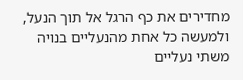מחדירים את כף הרגל אל תוך הנעל, ולמעשה כל אחת מהנעליים בנויה משתי נעליים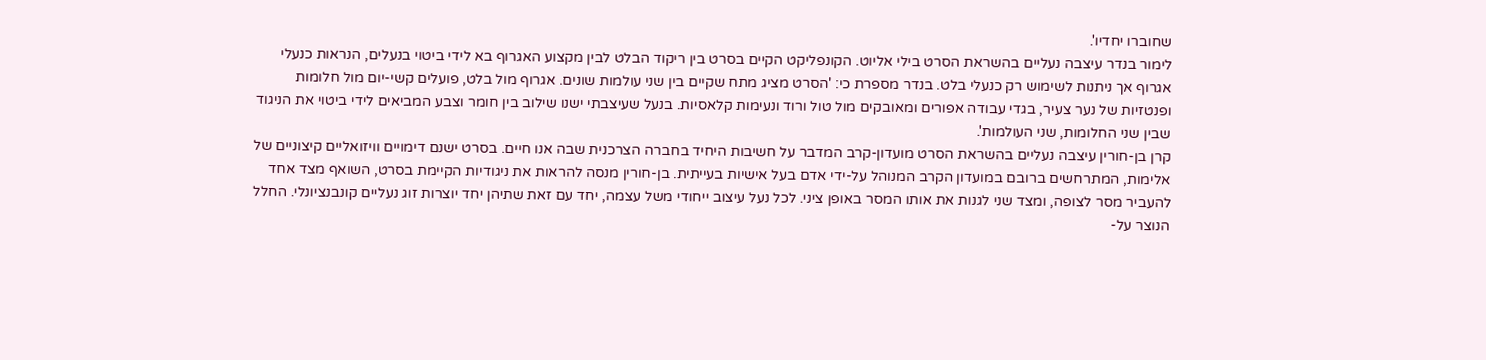שחוברו יחדיו'.
לימור בנדר עיצבה נעליים בהשראת הסרט בילי אליוט. הקונפליקט הקיים בסרט בין ריקוד הבלט לבין מקצוע האגרוף בא לידי ביטוי בנעלים, הנראות כנעלי אגרוף אך ניתנות לשימוש רק כנעלי בלט. בנדר מספרת כי: 'הסרט מציג מתח שקיים בין שני עולמות שונים. אגרוף מול בלט, פועלים קשי-יום מול חלומות ופנטזיות של נער צעיר, בגדי עבודה אפורים ומאובקים מול טול ורוד ונעימות קלאסיות. בנעל שעיצבתי ישנו שילוב בין חומר וצבע המביאים לידי ביטוי את הניגוד שבין שני החלומות, שני העולמות'.
קרן בן-חורין עיצבה נעליים בהשראת הסרט מועדון-קרב המדבר על חשיבות היחיד בחברה הצרכנית שבה אנו חיים. בסרט ישנם דימויים וויזואליים קיצוניים של אלימות, המתרחשים ברובם במועדון הקרב המנוהל על-ידי אדם בעל אישיות בעייתית. בן-חורין מנסה להראות את ניגודיות הקיימת בסרט, השואף מצד אחד להעביר מסר לצופה, ומצד שני לגנות את אותו המסר באופן ציני. לכל נעל עיצוב ייחודי משל עצמה, יחד עם זאת שתיהן יחד יוצרות זוג נעליים קונבנציונלי. החלל הנוצר על-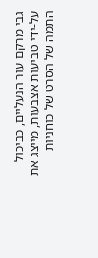גבי מרקם עור הנעליים, כביכול על-ידי טביעות אצבעות, מייצג את התמה של הסרט של כוחניות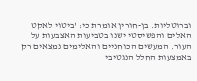וברוטליות. בן-חורין אומרת כי: 'ביטוי לאקט האלים והפשיסטי ישנו בטביעות האצבעות על העור. המעשים הכוחניים והאלימים נמצאים רק באמצעות החלל הנגטיבי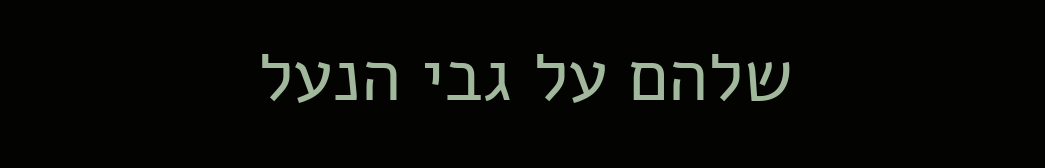שלהם על גבי הנעל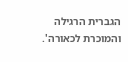הגברית הרגילה והמוכרת לכאורה'.